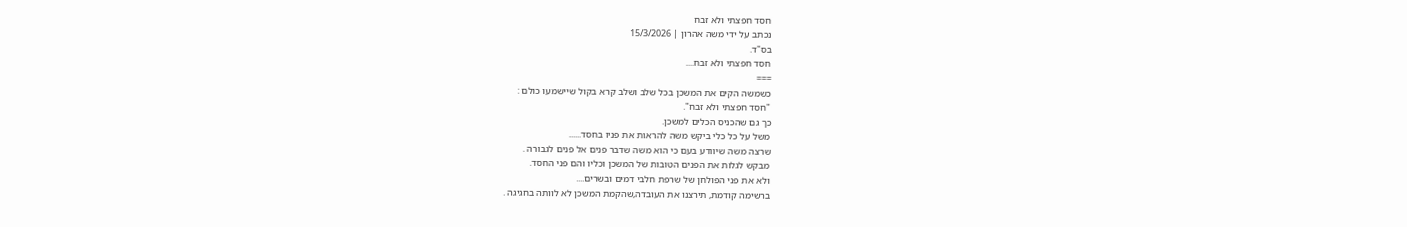חסד חפצתי ולא זבח
נכתב על ידי משה אהרון | 15/3/2026
בס"ד.
חסד חפצתי ולא זבח....
===
כשמשה הקים את המשכן בכל שלב ושלב קרא בקול שיישמעו כולם :
"חסד חפצתי ולא זבח".
כך גם שהכניס הכלים למשכן.
משל על כל כלי ביקש משה להראות את פניו בחסד......
שרצה משה שיוודע בעם כי הוא משה שדבר פנים אל פנים לגבורה .
מבקש לגלות את הפנים הטובות של המשכן וכליו והם פני החסד.
ולא את פני הפולחן של שרפת חלבי דמים ובשרים....
ברשימה קודמת, תירצנו את העובדה,שהקמת המשכן לא לוותה בחגיגה .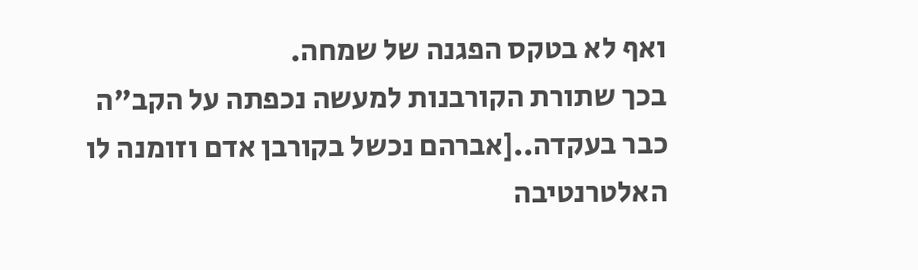ואף לא בטקס הפגנה של שמחה.
בכך שתורת הקורבנות למעשה נכפתה על הקב"ה כבר בעקדה..[אברהם נכשל בקורבן אדם וזומנה לו האלטרנטיבה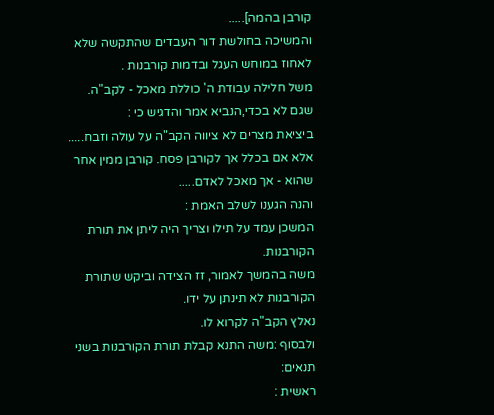קורבן בהמה].....
והמשיכה בחולשת דור העבדים שהתקשה שלא לאחוז במוחש העגל ובדמות קורבנות .
משל חלילה עבודת ה' כוללת מאכל - לקב"ה.
שגם לא בכדי,הנביא אמר והדגיש כי :
ביציאת מצרים לא ציווה הקב"ה על עולה וזבח.....
אלא אם בכלל אך לקורבן פסח. קורבן ממין אחר שהוא - אך מאכל לאדם.....
והנה הגענו לשלב האמת :
המשכן עמד על תילו וצריך היה ליתן את תורת הקורבנות.
משה בהמשך לאמור, זז הצידה וביקש שתורת הקורבנות לא תינתן על ידו.
נאלץ הקב"ה לקרוא לו.
ולבסוף :משה התנא קבלת תורת הקורבנות בשני תנאים:
ראשית :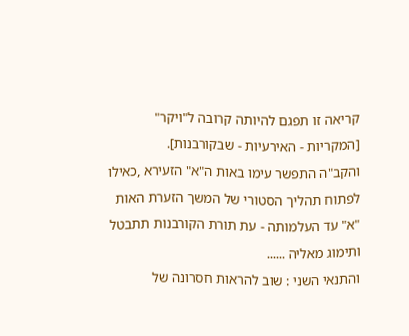קריאה זו תפגם להיותה קרובה ל"ויקר" [המקריות - האירעיות - שבקורבנות].
והקב"ה התפשר עימו באות ה"א" הזעירא ,כאילו לפתוח תהליך הסטורי של המשך הזערת האות "א" עד העלמותה - עת תורת הקורבנות תתבטל ותימוג מאליה ......
והתנאי השני : שוב להראות חסרונה של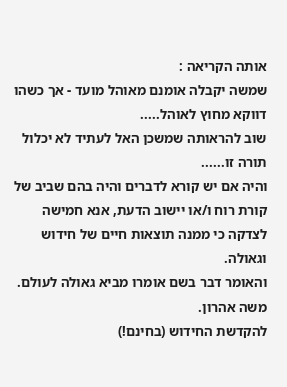אותה הקריאה :
שמשה יקבלה אומנם מאוהל מועד - אך כשהו דווקא מחוץ לאוהל.....
שוב להראותה שמשכן האל לעתיד לא יכלול תורה זו......
והיה אם יש קורא לדברים והיה בהם שביב של קורת רוח ו/או יישוב הדעת, אנא חמישה לצדקה כי ממנה תוצאות חיים של חידוש וגאולה.
והאומר דבר בשם אומרו מביא גאולה לעולם.
משה אהרון.
להקדשת החידוש (בחינם!)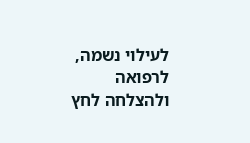לעילוי נשמה, לרפואה ולהצלחה לחץ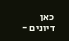כאן
דיונים -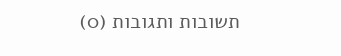תשובות ותגובות (0)